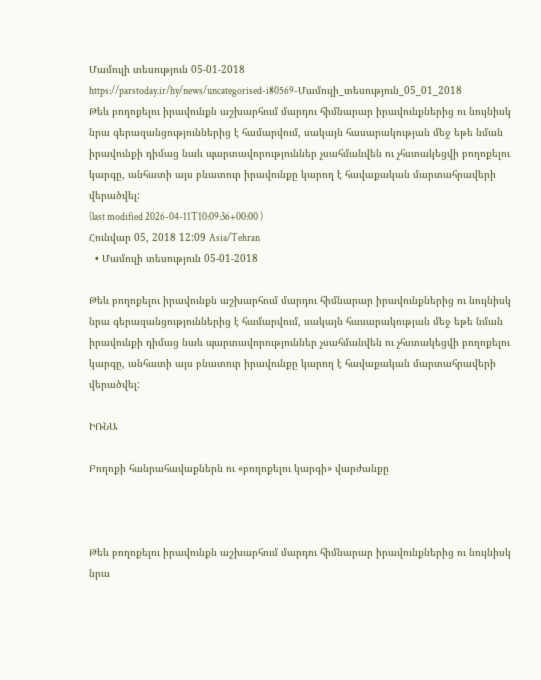Մամուլի տեսություն 05-01-2018
https://parstoday.ir/hy/news/uncategorised-i80569-Մամուլի_տեսություն_05_01_2018
Թեև բողոքելու իրավունքն աշխարհում մարդու հիմնարար իրավունքներից ու նույնիսկ նրա գերազանցություններից է համարվում, սակայն հասարակության մեջ եթե նման իրավունքի դիմաց նաև պարտավորություններ չսահմանվեն ու չհստակեցվի բողոքելու կարգը, անհատի այս բնատուր իրավունքը կարող է հավաքական մարտահրավերի վերածվել:
(last modified 2026-04-11T10:09:36+00:00 )
Հունվար 05, 2018 12:09 Asia/Tehran
  • Մամուլի տեսություն 05-01-2018

Թեև բողոքելու իրավունքն աշխարհում մարդու հիմնարար իրավունքներից ու նույնիսկ նրա գերազանցություններից է համարվում, սակայն հասարակության մեջ եթե նման իրավունքի դիմաց նաև պարտավորություններ չսահմանվեն ու չհստակեցվի բողոքելու կարգը, անհատի այս բնատուր իրավունքը կարող է հավաքական մարտահրավերի վերածվել:

ԻՌՆԱ

Բողոքի հանրահավաքներն ու «բողոքելու կարգի» վարժանքը



Թեև բողոքելու իրավունքն աշխարհում մարդու հիմնարար իրավունքներից ու նույնիսկ նրա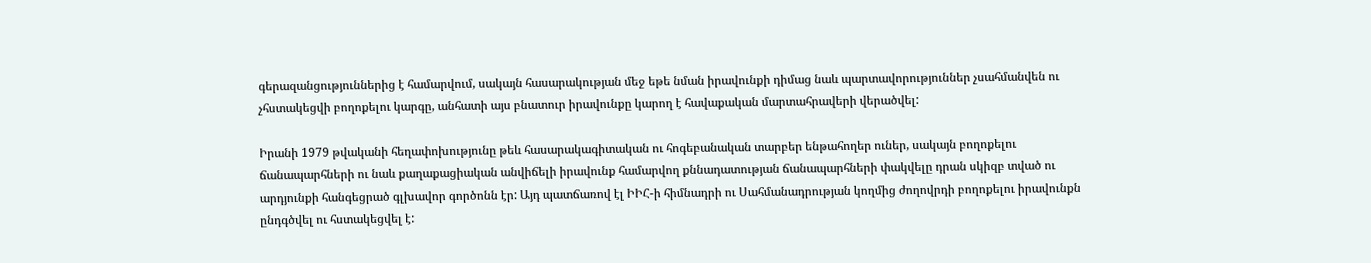գերազանցություններից է համարվում, սակայն հասարակության մեջ եթե նման իրավունքի դիմաց նաև պարտավորություններ չսահմանվեն ու չհստակեցվի բողոքելու կարգը, անհատի այս բնատուր իրավունքը կարող է հավաքական մարտահրավերի վերածվել:

Իրանի 1979 թվականի հեղափոխությունը թեև հասարակագիտական ու հոգեբանական տարբեր ենթահողեր ուներ, սակայն բողոքելու ճանապարհների ու նաև քաղաքացիական անվիճելի իրավունք համարվող քննադատության ճանապարհների փակվելը դրան սկիզբ տված ու արդյունքի հանգեցրած գլխավոր գործոնն էր: Այդ պատճառով էլ ԻԻՀ-ի հիմնադրի ու Սահմանադրության կողմից ժողովրդի բողոքելու իրավունքն ընդգծվել ու հստակեցվել է: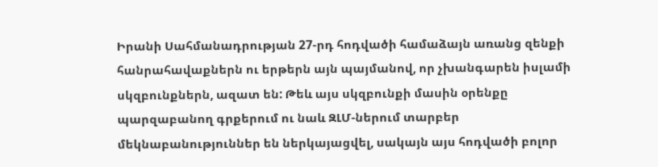Իրանի Սահմանադրության 27-րդ հոդվածի համաձայն առանց զենքի հանրահավաքներն ու երթերն այն պայմանով, որ չխանգարեն իսլամի սկզբունքներն, ազատ են: Թեև այս սկզբունքի մասին օրենքը պարզաբանող գրքերում ու նաև ԶԼՄ-ներում տարբեր մեկնաբանություններ են ներկայացվել, սակայն այս հոդվածի բոլոր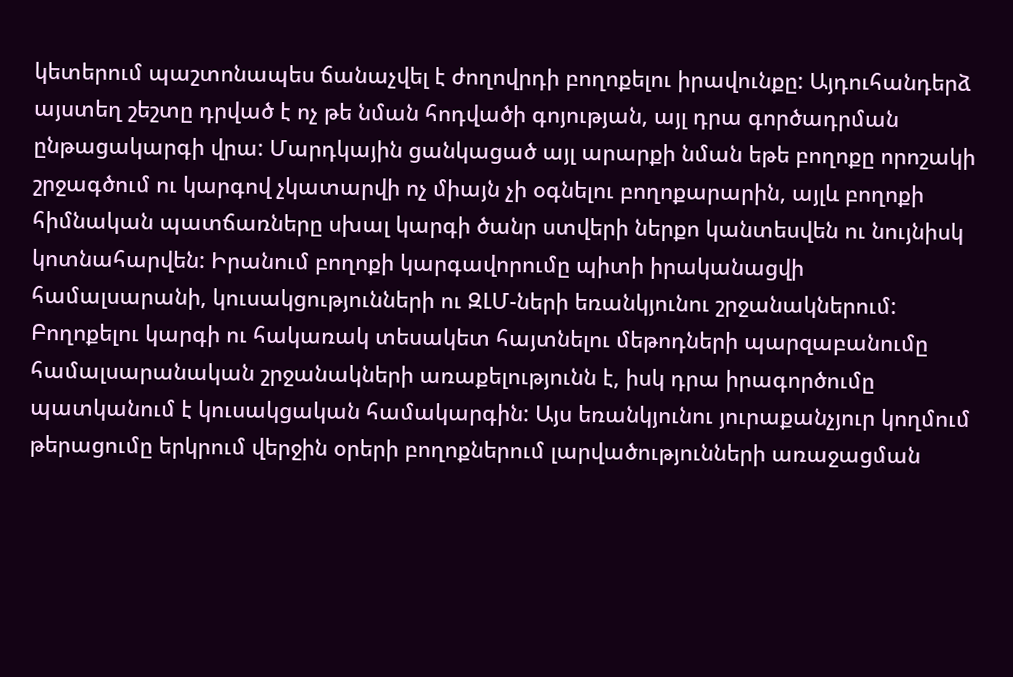կետերում պաշտոնապես ճանաչվել է ժողովրդի բողոքելու իրավունքը: Այդուհանդերձ այստեղ շեշտը դրված է ոչ թե նման հոդվածի գոյության, այլ դրա գործադրման ընթացակարգի վրա: Մարդկային ցանկացած այլ արարքի նման եթե բողոքը որոշակի շրջագծում ու կարգով չկատարվի ոչ միայն չի օգնելու բողոքարարին, այլև բողոքի հիմնական պատճառները սխալ կարգի ծանր ստվերի ներքո կանտեսվեն ու նույնիսկ կոտնահարվեն: Իրանում բողոքի կարգավորումը պիտի իրականացվի համալսարանի, կուսակցությունների ու ԶԼՄ-ների եռանկյունու շրջանակներում: Բողոքելու կարգի ու հակառակ տեսակետ հայտնելու մեթոդների պարզաբանումը համալսարանական շրջանակների առաքելությունն է, իսկ դրա իրագործումը պատկանում է կուսակցական համակարգին: Այս եռանկյունու յուրաքանչյուր կողմում թերացումը երկրում վերջին օրերի բողոքներում լարվածությունների առաջացման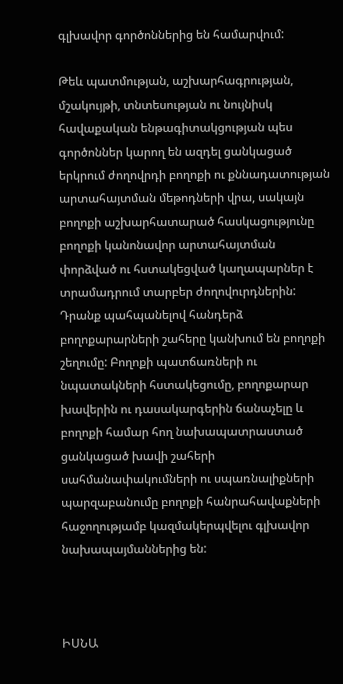գլխավոր գործոններից են համարվում:

Թեև պատմության, աշխարհագրության, մշակույթի, տնտեսության ու նույնիսկ հավաքական ենթագիտակցության պես գործոններ կարող են ազդել ցանկացած երկրում ժողովրդի բողոքի ու քննադատության արտահայտման մեթոդների վրա, սակայն բողոքի աշխարհատարած հասկացությունը բողոքի կանոնավոր արտահայտման փորձված ու հստակեցված կաղապարներ է տրամադրում տարբեր ժողովուրդներին: Դրանք պահպանելով հանդերձ բողոքարարների շահերը կանխում են բողոքի շեղումը: Բողոքի պատճառների ու նպատակների հստակեցումը, բողոքարար խավերին ու դասակարգերին ճանաչելը և բողոքի համար հող նախապատրաստած ցանկացած խավի շահերի սահմանափակումների ու սպառնալիքների պարզաբանումը բողոքի հանրահավաքների հաջողությամբ կազմակերպվելու գլխավոր նախապայմաններից են:



ԻՍՆԱ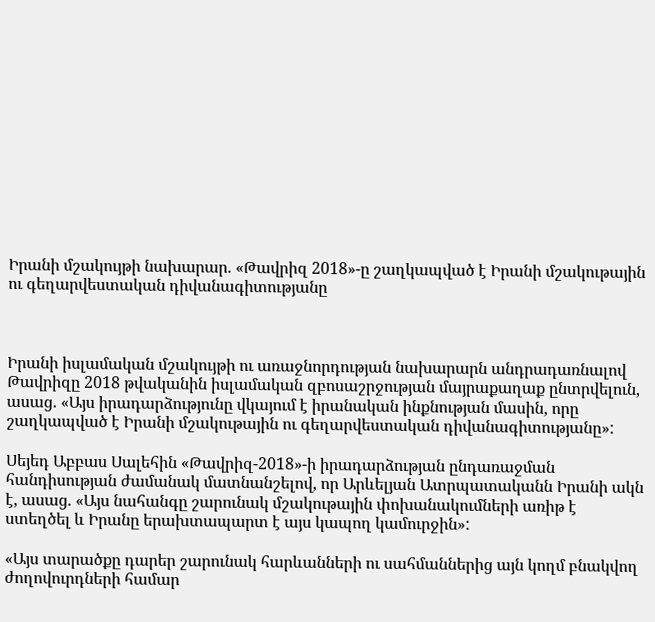Իրանի մշակույթի նախարար. «Թավրիզ 2018»-ը շաղկապված է Իրանի մշակութային ու գեղարվեստական դիվանագիտությանը



Իրանի իսլամական մշակույթի ու առաջնորդության նախարարն անդրադառնալով Թավրիզը 2018 թվականին իսլամական զբոսաշրջության մայրաքաղաք ընտրվելուն, ասաց. «Այս իրադարձությունը վկայում է իրանական ինքնության մասին, որը շաղկապված է Իրանի մշակութային ու գեղարվեստական դիվանագիտությանը»:

Սեյեդ Աբբաս Սալեհին «Թավրիզ-2018»-ի իրադարձության ընդառաջման հանդիսության ժամանակ մատնանշելով, որ Արևելյան Ատրպատականն Իրանի ակն է, ասաց. «Այս նահանգը շարունակ մշակութային փոխանակումների առիթ է ստեղծել և Իրանը երախտապարտ է այս կապող կամուրջին»:

«Այս տարածքը դարեր շարունակ հարևանների ու սահմաններից այն կողմ բնակվող ժողովուրդների համար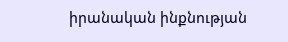իրանական ինքնության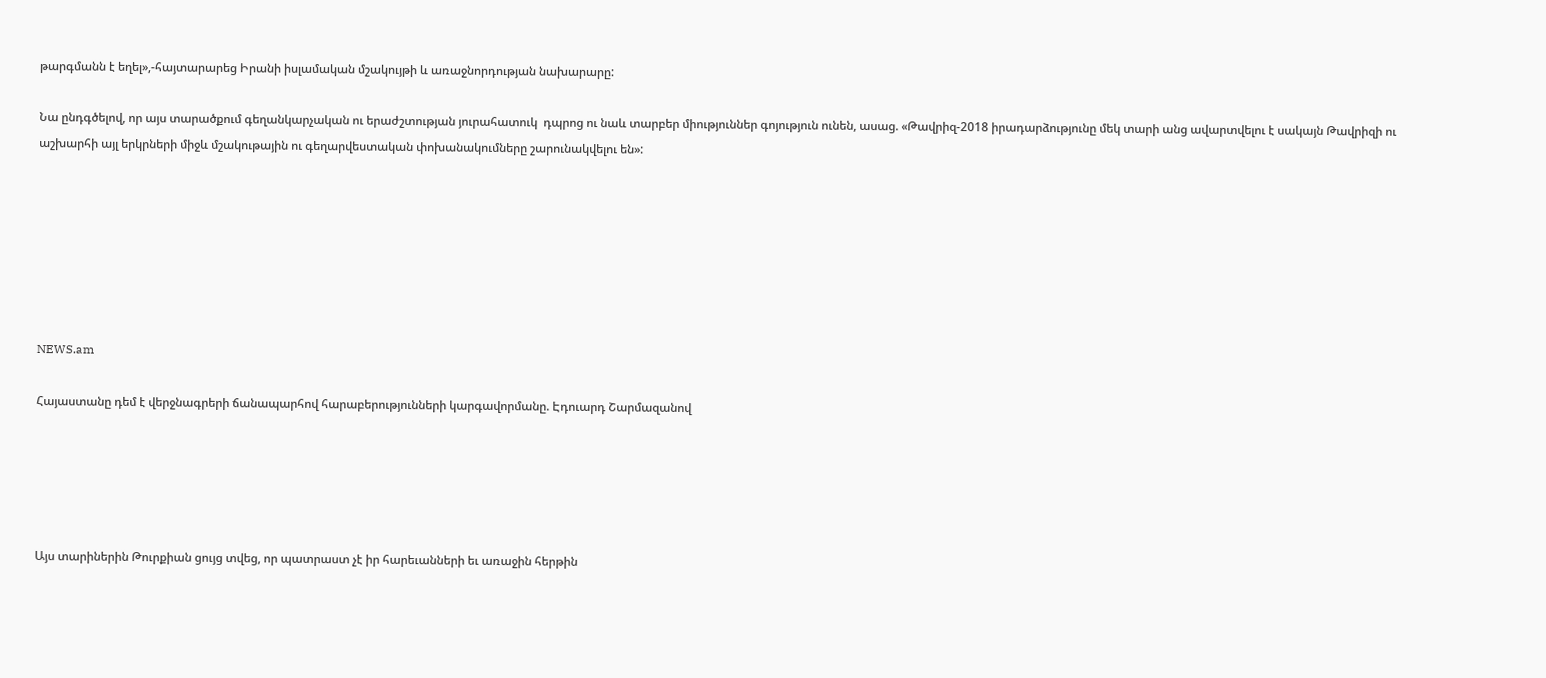թարգմանն է եղել»,-հայտարարեց Իրանի իսլամական մշակույթի և առաջնորդության նախարարը:

Նա ընդգծելով, որ այս տարածքում գեղանկարչական ու երաժշտության յուրահատուկ  դպրոց ու նաև տարբեր միություններ գոյություն ունեն, ասաց. «Թավրիզ-2018 իրադարձությունը մեկ տարի անց ավարտվելու է սակայն Թավրիզի ու աշխարհի այլ երկրների միջև մշակութային ու գեղարվեստական փոխանակումները շարունակվելու են»:







NEWS.am

Հայաստանը դեմ է վերջնագրերի ճանապարհով հարաբերությունների կարգավորմանը. Էդուարդ Շարմազանով





Այս տարիներին Թուրքիան ցույց տվեց, որ պատրաստ չէ իր հարեւանների եւ առաջին հերթին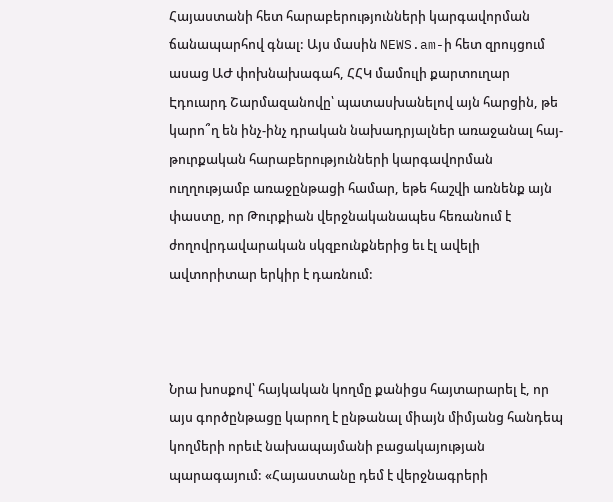Հայաստանի հետ հարաբերությունների կարգավորման ճանապարհով գնալ: Այս մասին NEWS.am-ի հետ զրույցում ասաց ԱԺ փոխնախագահ, ՀՀԿ մամուլի քարտուղար Էդուարդ Շարմազանովը՝ պատասխանելով այն հարցին, թե կարո՞ղ են ինչ-ինչ դրական նախադրյալներ առաջանալ հայ-թուրքական հարաբերությունների կարգավորման ուղղությամբ առաջընթացի համար, եթե հաշվի առնենք այն փաստը, որ Թուրքիան վերջնականապես հեռանում է ժողովրդավարական սկզբունքներից եւ էլ ավելի ավտորիտար երկիր է դառնում:



Նրա խոսքով՝ հայկական կողմը քանիցս հայտարարել է, որ այս գործընթացը կարող է ընթանալ միայն միմյանց հանդեպ կողմերի որեւէ նախապայմանի բացակայության պարագայում: «Հայաստանը դեմ է վերջնագրերի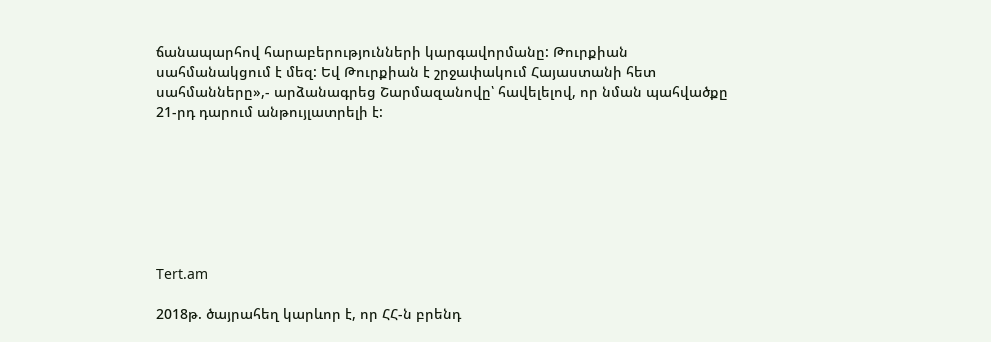ճանապարհով հարաբերությունների կարգավորմանը: Թուրքիան սահմանակցում է մեզ: Եվ Թուրքիան է շրջափակում Հայաստանի հետ սահմանները»,- արձանագրեց Շարմազանովը՝ հավելելով, որ նման պահվածքը 21-րդ դարում անթույլատրելի է:







Tert.am

2018թ. ծայրահեղ կարևոր է, որ ՀՀ-ն բրենդ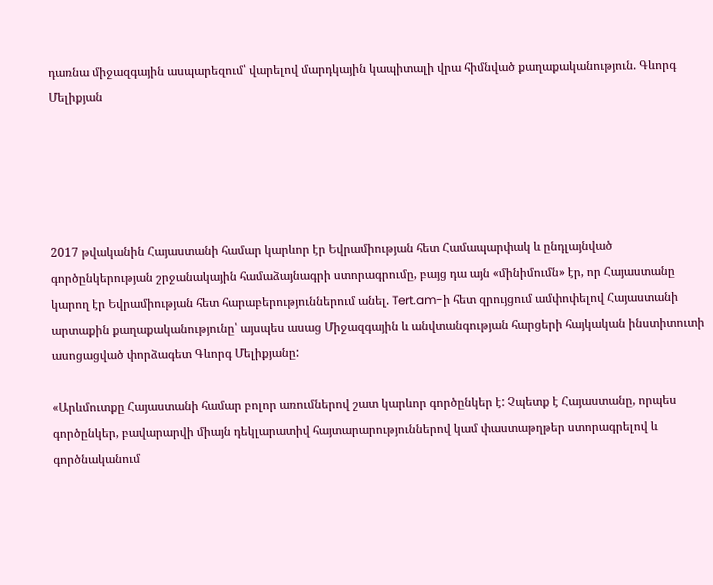դառնա միջազգային ասպարեզում՝ վարելով մարդկային կապիտալի վրա հիմնված քաղաքականություն. Գևորգ Մելիքյան





2017 թվականին Հայաստանի համար կարևոր էր Եվրամիության հետ Համապարփակ և ընդլայնված գործընկերության շրջանակային համաձայնագրի ստորագրումը, բայց դա այն «մինիմումն» էր, որ Հայաստանը կարող էր Եվրամիության հետ հարաբերություններում անել. Tert.am-ի հետ զրույցում ամփոփելով Հայաստանի արտաքին քաղաքականությունը՝ այսպես ասաց Միջազգային և անվտանգության հարցերի հայկական ինստիտուտի ասոցացված փորձագետ Գևորգ Մելիքյանը:

«Արևմուտքը Հայաստանի համար բոլոր առումներով շատ կարևոր գործընկեր է: Չպետք է Հայաստանը, որպես գործընկեր, բավարարվի միայն դեկլարատիվ հայտարարություններով կամ փաստաթղթեր ստորագրելով և գործնականում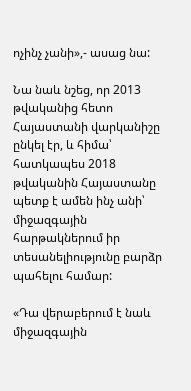ոչինչ չանի»,- ասաց նա:

Նա նաև նշեց, որ 2013 թվականից հետո Հայաստանի վարկանիշը ընկել էր, և հիմա՝ հատկապես 2018 թվականին Հայաստանը պետք է ամեն ինչ անի՝ միջազգային հարթակներում իր տեսանելիությունը բարձր պահելու համար:

«Դա վերաբերում է նաև միջազգային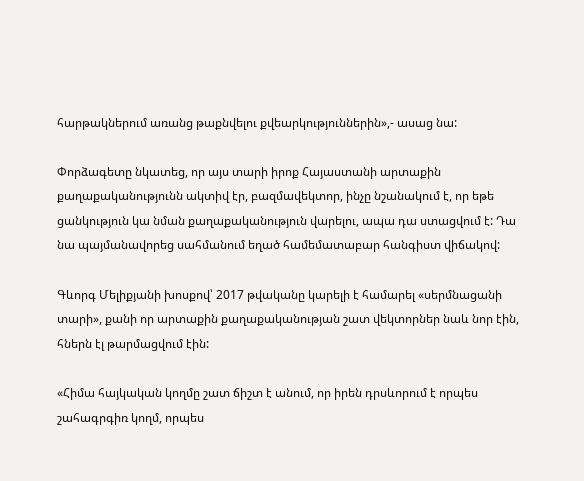հարթակներում առանց թաքնվելու քվեարկություններին»,- ասաց նա:

Փորձագետը նկատեց, որ այս տարի իրոք Հայաստանի արտաքին քաղաքականությունն ակտիվ էր, բազմավեկտոր, ինչը նշանակում է, որ եթե ցանկություն կա նման քաղաքականություն վարելու, ապա դա ստացվում է: Դա նա պայմանավորեց սահմանում եղած համեմատաբար հանգիստ վիճակով:

Գևորգ Մելիքյանի խոսքով՝ 2017 թվականը կարելի է համարել «սերմնացանի տարի», քանի որ արտաքին քաղաքականության շատ վեկտորներ նաև նոր էին, հներն էլ թարմացվում էին:

«Հիմա հայկական կողմը շատ ճիշտ է անում, որ իրեն դրսևորում է որպես շահագրգիռ կողմ, որպես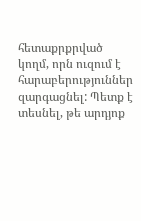հետաքրքրված կողմ, որն ուզում է հարաբերություններ զարգացնել: Պետք է տեսնել, թե արդյոք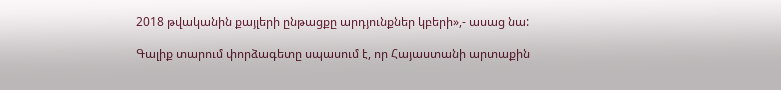2018 թվականին քայլերի ընթացքը արդյունքներ կբերի»,- ասաց նա:

Գալիք տարում փորձագետը սպասում է, որ Հայաստանի արտաքին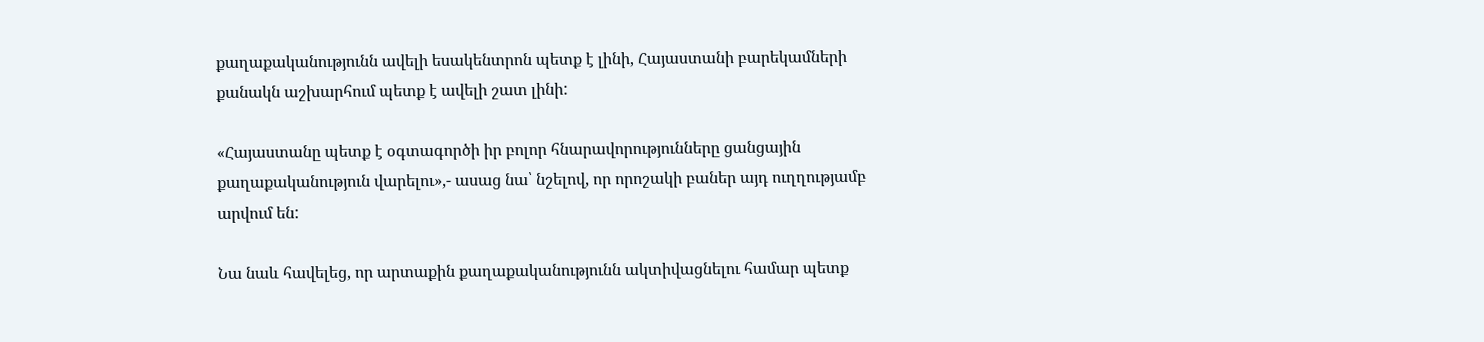քաղաքականությունն ավելի եսակենտրոն պետք է լինի, Հայաստանի բարեկամների քանակն աշխարհում պետք է ավելի շատ լինի:

«Հայաստանը պետք է օգտագործի իր բոլոր հնարավորությունները ցանցային քաղաքականություն վարելու»,- ասաց նա՝ նշելով, որ որոշակի բաներ այդ ուղղությամբ արվում են:

Նա նաև հավելեց, որ արտաքին քաղաքականությունն ակտիվացնելու համար պետք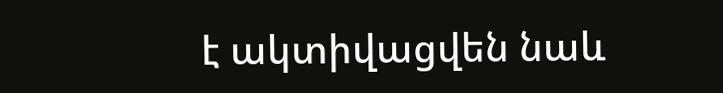է ակտիվացվեն նաև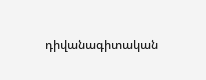դիվանագիտական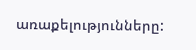առաքելությունները: